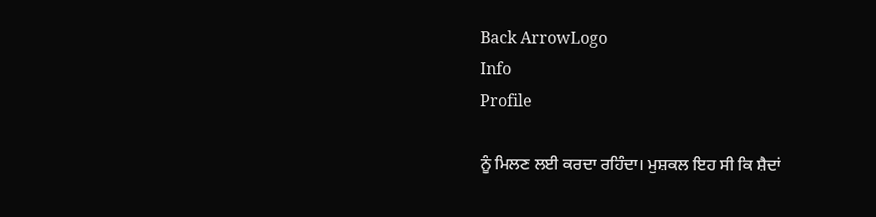Back ArrowLogo
Info
Profile

ਨੂੰ ਮਿਲਣ ਲਈ ਕਰਦਾ ਰਹਿੰਦਾ। ਮੁਸ਼ਕਲ ਇਹ ਸੀ ਕਿ ਸ਼ੈਦਾਂ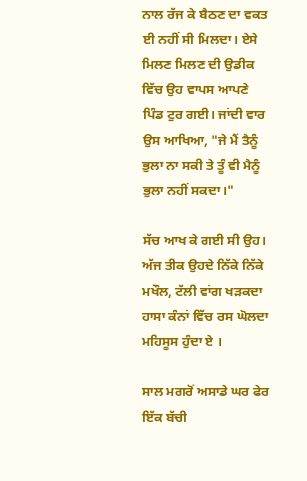ਨਾਲ ਰੱਜ ਕੇ ਬੈਠਣ ਦਾ ਵਕਤ ਈ ਨਹੀਂ ਸੀ ਮਿਲਦਾ। ਏਸੇ ਮਿਲਣ ਮਿਲਣ ਦੀ ਉਡੀਕ ਵਿੱਚ ਉਹ ਵਾਪਸ ਆਪਣੇ ਪਿੰਡ ਟੁਰ ਗਈ। ਜਾਂਦੀ ਵਾਰ ਉਸ ਆਖਿਆ, "ਜੇ ਮੈਂ ਤੈਨੂੰ ਭੁਲਾ ਨਾ ਸਕੀ ਤੇ ਤੂੰ ਵੀ ਮੈਨੂੰ ਭੁਲਾ ਨਹੀਂ ਸਕਦਾ।"

ਸੱਚ ਆਖ ਕੇ ਗਈ ਸੀ ਉਹ। ਅੱਜ ਤੀਕ ਉਹਦੇ ਨਿੱਕੇ ਨਿੱਕੇ ਮਖੌਲ, ਟੱਲੀ ਵਾਂਗ ਖੜਕਦਾ ਹਾਸਾ ਕੰਨਾਂ ਵਿੱਚ ਰਸ ਘੋਲਦਾ ਮਹਿਸੂਸ ਹੁੰਦਾ ਏ ।

ਸਾਲ ਮਗਰੋਂ ਅਸਾਡੇ ਘਰ ਫੇਰ ਇੱਕ ਬੱਚੀ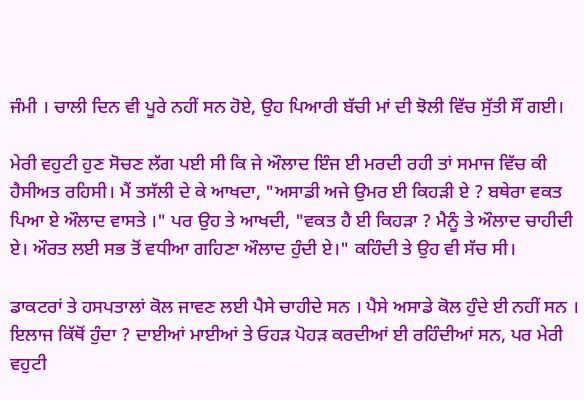ਜੰਮੀ । ਚਾਲੀ ਦਿਨ ਵੀ ਪੂਰੇ ਨਹੀਂ ਸਨ ਹੋਏ, ਉਹ ਪਿਆਰੀ ਬੱਚੀ ਮਾਂ ਦੀ ਝੋਲੀ ਵਿੱਚ ਸੁੱਤੀ ਸੌਂ ਗਈ।

ਮੇਰੀ ਵਹੁਟੀ ਹੁਣ ਸੋਚਣ ਲੱਗ ਪਈ ਸੀ ਕਿ ਜੇ ਔਲਾਦ ਇੰਜ ਈ ਮਰਦੀ ਰਹੀ ਤਾਂ ਸਮਾਜ ਵਿੱਚ ਕੀ ਹੈਸੀਅਤ ਰਹਿਸੀ। ਮੈਂ ਤਸੱਲੀ ਦੇ ਕੇ ਆਖਦਾ, "ਅਸਾਡੀ ਅਜੇ ਉਮਰ ਈ ਕਿਹੜੀ ਏ ? ਬਥੇਰਾ ਵਕਤ ਪਿਆ ਏ ਔਲਾਦ ਵਾਸਤੇ ।" ਪਰ ਉਹ ਤੇ ਆਖਦੀ, "ਵਕਤ ਹੈ ਈ ਕਿਹੜਾ ? ਮੈਨੂੰ ਤੇ ਔਲਾਦ ਚਾਹੀਦੀ ਏ। ਔਰਤ ਲਈ ਸਭ ਤੋਂ ਵਧੀਆ ਗਹਿਣਾ ਔਲਾਦ ਹੁੰਦੀ ਏ।" ਕਹਿੰਦੀ ਤੇ ਉਹ ਵੀ ਸੱਚ ਸੀ।

ਡਾਕਟਰਾਂ ਤੇ ਹਸਪਤਾਲਾਂ ਕੋਲ ਜਾਵਣ ਲਈ ਪੈਸੇ ਚਾਹੀਦੇ ਸਨ । ਪੈਸੇ ਅਸਾਡੇ ਕੋਲ ਹੁੰਦੇ ਈ ਨਹੀਂ ਸਨ । ਇਲਾਜ ਕਿੱਥੋਂ ਹੁੰਦਾ ? ਦਾਈਆਂ ਮਾਈਆਂ ਤੇ ਓਹੜ ਪੋਹੜ ਕਰਦੀਆਂ ਈ ਰਹਿੰਦੀਆਂ ਸਨ, ਪਰ ਮੇਰੀ ਵਹੁਟੀ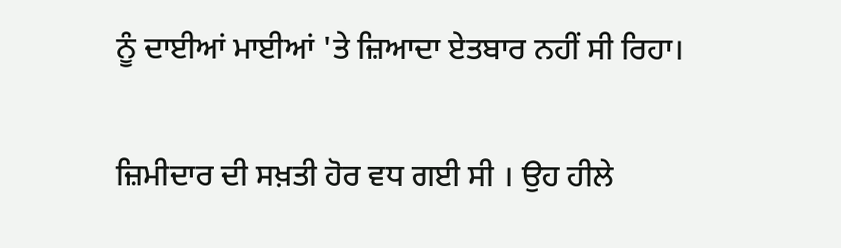ਨੂੰ ਦਾਈਆਂ ਮਾਈਆਂ 'ਤੇ ਜ਼ਿਆਦਾ ਏਤਬਾਰ ਨਹੀਂ ਸੀ ਰਿਹਾ।

ਜ਼ਿਮੀਦਾਰ ਦੀ ਸਖ਼ਤੀ ਹੋਰ ਵਧ ਗਈ ਸੀ । ਉਹ ਹੀਲੇ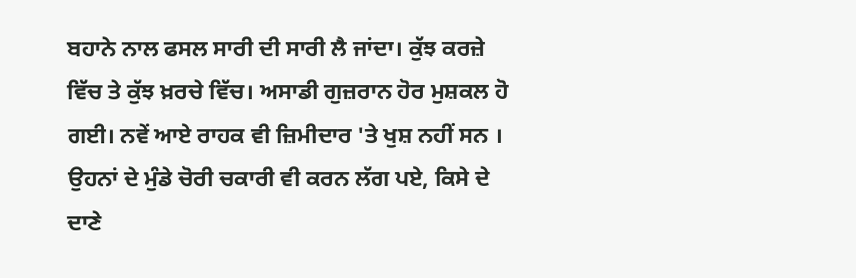ਬਹਾਨੇ ਨਾਲ ਫਸਲ ਸਾਰੀ ਦੀ ਸਾਰੀ ਲੈ ਜਾਂਦਾ। ਕੁੱਝ ਕਰਜ਼ੇ ਵਿੱਚ ਤੇ ਕੁੱਝ ਖ਼ਰਚੇ ਵਿੱਚ। ਅਸਾਡੀ ਗੁਜ਼ਰਾਨ ਹੋਰ ਮੁਸ਼ਕਲ ਹੋ ਗਈ। ਨਵੇਂ ਆਏ ਰਾਹਕ ਵੀ ਜ਼ਿਮੀਦਾਰ 'ਤੇ ਖੁਸ਼ ਨਹੀਂ ਸਨ । ਉਹਨਾਂ ਦੇ ਮੁੰਡੇ ਚੋਰੀ ਚਕਾਰੀ ਵੀ ਕਰਨ ਲੱਗ ਪਏ, ਕਿਸੇ ਦੇ ਦਾਣੇ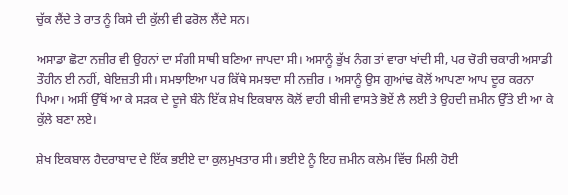ਚੁੱਕ ਲੈਂਦੇ ਤੇ ਰਾਤ ਨੂੰ ਕਿਸੇ ਦੀ ਕੁੱਲੀ ਵੀ ਫਰੋਲ ਲੈਂਦੇ ਸਨ।

ਅਸਾਡਾ ਛੋਟਾ ਨਜ਼ੀਰ ਵੀ ਉਹਨਾਂ ਦਾ ਸੰਗੀ ਸਾਥੀ ਬਣਿਆ ਜਾਪਦਾ ਸੀ। ਅਸਾਨੂੰ ਭੁੱਖ ਨੰਗ ਤਾਂ ਵਾਰਾ ਖਾਂਦੀ ਸੀ, ਪਰ ਚੋਰੀ ਚਕਾਰੀ ਅਸਾਡੀ ਤੌਹੀਨ ਈ ਨਹੀਂ, ਬੇਇਜ਼ਤੀ ਸੀ। ਸਮਝਾਇਆ ਪਰ ਕਿੱਥੇ ਸਮਝਦਾ ਸੀ ਨਜ਼ੀਰ । ਅਸਾਨੂੰ ਉਸ ਗੁਆਂਢ ਕੋਲੋਂ ਆਪਣਾ ਆਪ ਦੂਰ ਕਰਨਾ ਪਿਆ। ਅਸੀਂ ਉੱਥੋਂ ਆ ਕੇ ਸੜਕ ਦੇ ਦੂਜੇ ਬੰਨੇ ਇੱਕ ਸ਼ੇਖ ਇਕਬਾਲ ਕੋਲੋਂ ਵਾਹੀ ਬੀਜੀ ਵਾਸਤੇ ਭੋਏਂ ਲੈ ਲਈ ਤੇ ਉਹਦੀ ਜ਼ਮੀਨ ਉੱਤੇ ਈ ਆ ਕੇ ਕੁੱਲੇ ਬਣਾ ਲਏ।

ਸ਼ੇਖ ਇਕਬਾਲ ਹੈਦਰਾਬਾਦ ਦੇ ਇੱਕ ਭਈਏ ਦਾ ਕੁਲਮੁਖਤਾਰ ਸੀ। ਭਈਏ ਨੂੰ ਇਹ ਜ਼ਮੀਨ ਕਲੇਮ ਵਿੱਚ ਮਿਲੀ ਹੋਈ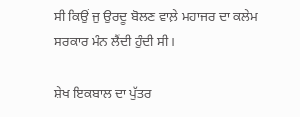ਸੀ ਕਿਉਂ ਜੁ ਉਰਦੂ ਬੋਲਣ ਵਾਲ਼ੇ ਮਹਾਜਰ ਦਾ ਕਲੇਮ ਸਰਕਾਰ ਮੰਨ ਲੈਂਦੀ ਹੁੰਦੀ ਸੀ।

ਸ਼ੇਖ ਇਕਬਾਲ ਦਾ ਪੁੱਤਰ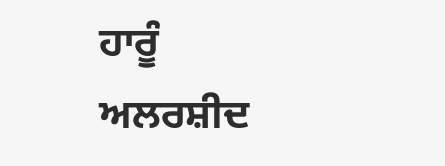ਹਾਰੂੰ ਅਲਰਸ਼ੀਦ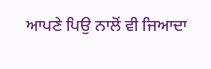ਆਪਣੇ ਪਿਉ ਨਾਲੋਂ ਵੀ ਜਿਆਦਾ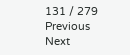131 / 279
Previous
Next